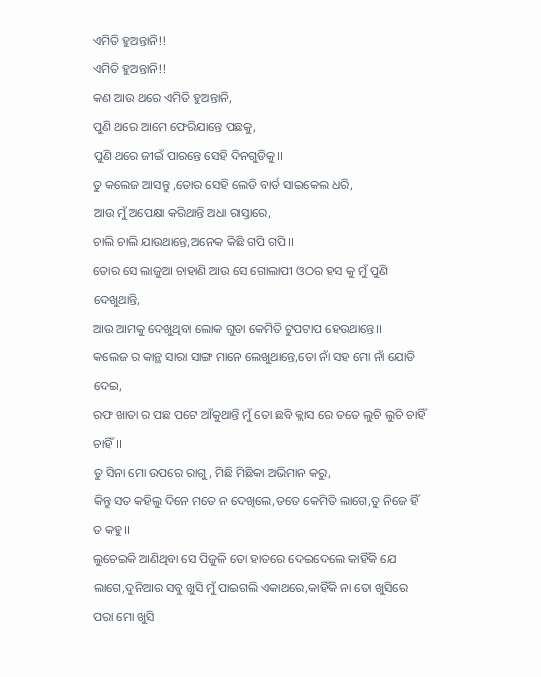ଏମିତି ହୁଅନ୍ତାନି!!
ଏମିତି ହୁଅନ୍ତାନି!!
କଣ ଆଉ ଥରେ ଏମିତି ହୁଅନ୍ତାନି,
ପୁଣି ଥରେ ଆମେ ଫେରିଯାନ୍ତେ ପଛକୁ,
ପୁଣି ଥରେ ଜୀଇଁ ପାରନ୍ତେ ସେହି ଦିନଗୁଡିକୁ।।
ତୁ କଲେଜ ଆସନ୍ତୁ ,ତୋର ସେହି ଲେଡି ବାର୍ଡ ସାଇକେଲ ଧରି,
ଆଉ ମୁଁ ଅପେକ୍ଷା କରିଥାନ୍ତି ଅଧା ରାସ୍ତାରେ,
ଚାଲି ଚାଲି ଯାଉଥାନ୍ତେ,ଅନେକ କିଛି ଗପି ଗପି।।
ତୋର ସେ ଲାଜୁଆ ଚାହାଣି ଆଉ ସେ ଗୋଲାପୀ ଓଠର ହସ କୁ ମୁଁ ପୁଣି ଦେଖୁଥାନ୍ତି,
ଆଉ ଆମକୁ ଦେଖୁଥିବା ଲୋକ ଗୁଡା କେମିତି ଟୁପଟାପ ହେଉଥାନ୍ତେ।।
କଲେଜ ର କାନ୍ଥ ସାରା ସାଙ୍ଗ ମାନେ ଲେଖୁଥାନ୍ତେ,ତୋ ନାଁ ସହ ମୋ ନାଁ ଯୋଡି ଦେଇ,
ରଫ ଖାତା ର ପଛ ପଟେ ଆଁକୁଥାନ୍ତି ମୁଁ ତୋ ଛବି କ୍ଲାସ ରେ ତତେ ଲୁଚି ଲୁଚି ଚାହିଁ ଚାହିଁ।।
ତୁ ସିନା ମୋ ଉପରେ ରାଗୁ, ମିଛି ମିଛିକା ଅଭିମାନ କରୁ,
କିନ୍ତୁ ସତ କହିଲୁ ଦିନେ ମତେ ନ ଦେଖିଲେ,ତତେ କେମିତି ଲାଗେ,ତୁ ନିଜେ ହିଁ ତ କହୁ।।
ଲୁଚେଇକି ଆଣିଥିବା ସେ ପିଜୁଳି ତୋ ହାତରେ ଦେଇଦେଲେ କାହିଁକି ଯେ ଲାଗେ,ଦୁନିଆର ସବୁ ଖୁସି ମୁଁ ପାଇଗଲି ଏକାଥରେ,କାହିଁକି ନା ତୋ ଖୁସିରେ ପରା ମୋ ଖୁସି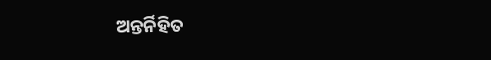ଅନ୍ତର୍ନିହିତ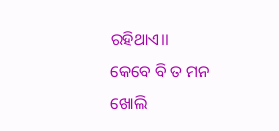ରହିଥାଏ।।
କେବେ ବି ତ ମନ ଖୋଲି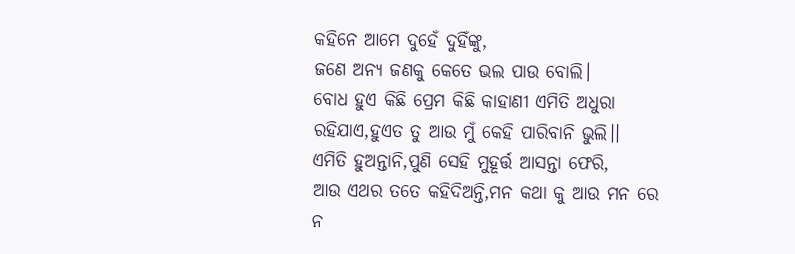କହିନେ ଆମେ ଦୁହେଁ ଦୁହିଁଙ୍କୁ,
ଜଣେ ଅନ୍ୟ ଜଣକୁ କେତେ ଭଲ ପାଉ ବୋଲି।
ବୋଧ ହୁଏ କିଛି ପ୍ରେମ କିଛି କାହାଣୀ ଏମିତି ଅଧୁରା ରହିଯାଏ,ହୁଏତ ତୁ ଆଉ ମୁଁ କେହି ପାରିବାନି ଭୁଲି।।
ଏମିତି ହୁଅନ୍ତାନି,ପୁଣି ସେହି ମୁହୂର୍ତ୍ତ ଆସନ୍ତା ଫେରି,
ଆଉ ଏଥର ତତେ କହିଦିଅନ୍ତି,ମନ କଥା କୁ ଆଉ ମନ ରେ ନ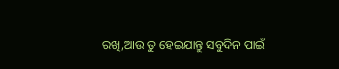ରଖି,ଆଉ ତୁ ହେଇଯାନ୍ତୁ ସବୁଦିନ ପାଇଁ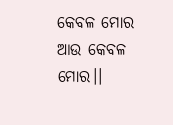କେବଳ ମୋର ଆଉ କେବଳ ମୋର।।